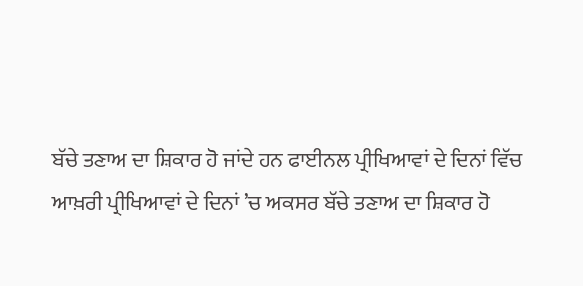ਬੱਚੇ ਤਣਾਅ ਦਾ ਸ਼ਿਕਾਰ ਹੋ ਜਾਂਦੇ ਹਨ ਫਾਈਨਲ ਪ੍ਰੀਖਿਆਵਾਂ ਦੇ ਦਿਨਾਂ ਵਿੱਚ
ਆਖ਼ਰੀ ਪ੍ਰੀਖਿਆਵਾਂ ਦੇ ਦਿਨਾਂ ’ਚ ਅਕਸਰ ਬੱਚੇ ਤਣਾਅ ਦਾ ਸ਼ਿਕਾਰ ਹੋ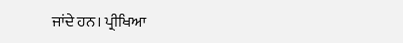ਜਾਂਦੇ ਹਨ। ਪ੍ਰੀਖਿਆ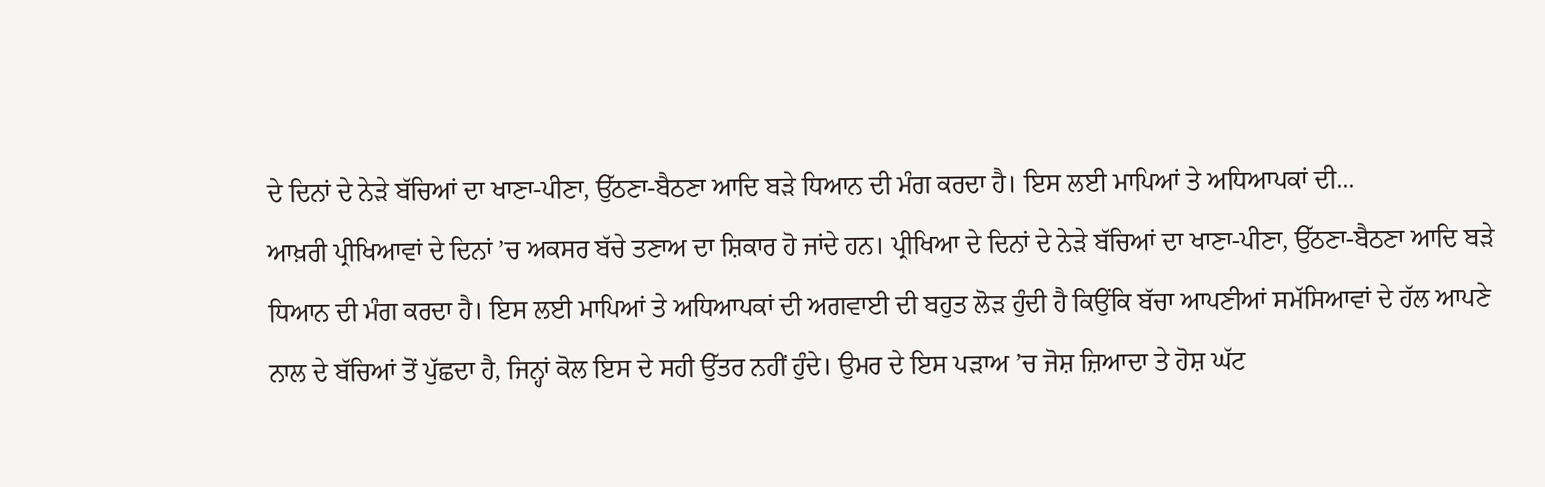ਦੇ ਦਿਨਾਂ ਦੇ ਨੇੜੇ ਬੱਚਿਆਂ ਦਾ ਖਾਣਾ-ਪੀਣਾ, ਉੱਠਣਾ-ਬੈਠਣਾ ਆਦਿ ਬੜੇ ਧਿਆਨ ਦੀ ਮੰਗ ਕਰਦਾ ਹੈ। ਇਸ ਲਈ ਮਾਪਿਆਂ ਤੇ ਅਧਿਆਪਕਾਂ ਦੀ...
ਆਖ਼ਰੀ ਪ੍ਰੀਖਿਆਵਾਂ ਦੇ ਦਿਨਾਂ ’ਚ ਅਕਸਰ ਬੱਚੇ ਤਣਾਅ ਦਾ ਸ਼ਿਕਾਰ ਹੋ ਜਾਂਦੇ ਹਨ। ਪ੍ਰੀਖਿਆ ਦੇ ਦਿਨਾਂ ਦੇ ਨੇੜੇ ਬੱਚਿਆਂ ਦਾ ਖਾਣਾ-ਪੀਣਾ, ਉੱਠਣਾ-ਬੈਠਣਾ ਆਦਿ ਬੜੇ ਧਿਆਨ ਦੀ ਮੰਗ ਕਰਦਾ ਹੈ। ਇਸ ਲਈ ਮਾਪਿਆਂ ਤੇ ਅਧਿਆਪਕਾਂ ਦੀ ਅਗਵਾਈ ਦੀ ਬਹੁਤ ਲੋੜ ਹੁੰਦੀ ਹੈ ਕਿਉਂਕਿ ਬੱਚਾ ਆਪਣੀਆਂ ਸਮੱਸਿਆਵਾਂ ਦੇ ਹੱਲ ਆਪਣੇ ਨਾਲ ਦੇ ਬੱਚਿਆਂ ਤੋਂ ਪੁੱਛਦਾ ਹੈ, ਜਿਨ੍ਹਾਂ ਕੋਲ ਇਸ ਦੇ ਸਹੀ ਉੱਤਰ ਨਹੀਂ ਹੁੰਦੇ। ਉਮਰ ਦੇ ਇਸ ਪੜਾਅ ’ਚ ਜੋਸ਼ ਜ਼ਿਆਦਾ ਤੇ ਹੋਸ਼ ਘੱਟ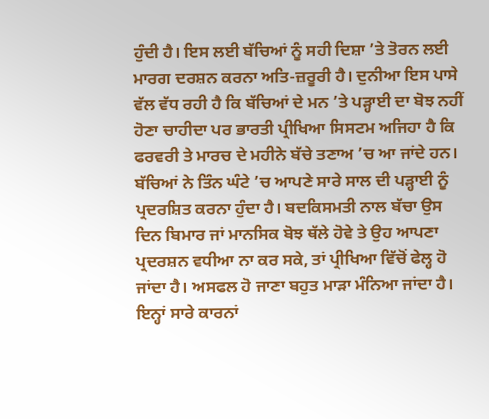ਹੁੰਦੀ ਹੈ। ਇਸ ਲਈ ਬੱਚਿਆਂ ਨੂੰ ਸਹੀ ਦਿਸ਼ਾ ’ਤੇ ਤੋਰਨ ਲਈ ਮਾਰਗ ਦਰਸ਼ਨ ਕਰਨਾ ਅਤਿ-ਜ਼ਰੂਰੀ ਹੈ। ਦੁਨੀਆ ਇਸ ਪਾਸੇ ਵੱਲ ਵੱਧ ਰਹੀ ਹੈ ਕਿ ਬੱਚਿਆਂ ਦੇ ਮਨ ’ਤੇ ਪੜ੍ਹਾਈ ਦਾ ਬੋਝ ਨਹੀਂ ਹੋਣਾ ਚਾਹੀਦਾ ਪਰ ਭਾਰਤੀ ਪ੍ਰੀਖਿਆ ਸਿਸਟਮ ਅਜਿਹਾ ਹੈ ਕਿ ਫਰਵਰੀ ਤੇ ਮਾਰਚ ਦੇ ਮਹੀਨੇ ਬੱਚੇ ਤਣਾਅ ’ਚ ਆ ਜਾਂਦੇ ਹਨ। ਬੱਚਿਆਂ ਨੇ ਤਿੰਨ ਘੰਟੇ ’ਚ ਆਪਣੇ ਸਾਰੇ ਸਾਲ ਦੀ ਪੜ੍ਹਾਈ ਨੂੰ ਪ੍ਰਦਰਸ਼ਿਤ ਕਰਨਾ ਹੁੰਦਾ ਹੈ। ਬਦਕਿਸਮਤੀ ਨਾਲ ਬੱਚਾ ਉਸ ਦਿਨ ਬਿਮਾਰ ਜਾਂ ਮਾਨਸਿਕ ਬੋਝ ਥੱਲੇ ਹੋਵੇ ਤੇ ਉਹ ਆਪਣਾ ਪ੍ਰਦਰਸ਼ਨ ਵਧੀਆ ਨਾ ਕਰ ਸਕੇ, ਤਾਂ ਪ੍ਰੀਖਿਆ ਵਿੱਚੋਂ ਫੇਲ੍ਹ ਹੋ ਜਾਂਦਾ ਹੈ। ਅਸਫਲ ਹੋ ਜਾਣਾ ਬਹੁਤ ਮਾੜਾ ਮੰਨਿਆ ਜਾਂਦਾ ਹੈ। ਇਨ੍ਹਾਂ ਸਾਰੇ ਕਾਰਨਾਂ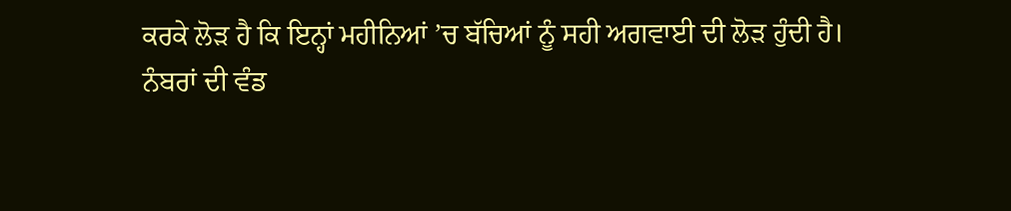ਕਰਕੇ ਲੋੜ ਹੈ ਕਿ ਇਨ੍ਹਾਂ ਮਹੀਨਿਆਂ ’ਚ ਬੱਚਿਆਂ ਨੂੰ ਸਹੀ ਅਗਵਾਈ ਦੀ ਲੋੜ ਹੁੰਦੀ ਹੈ।
ਨੰਬਰਾਂ ਦੀ ਵੰਡ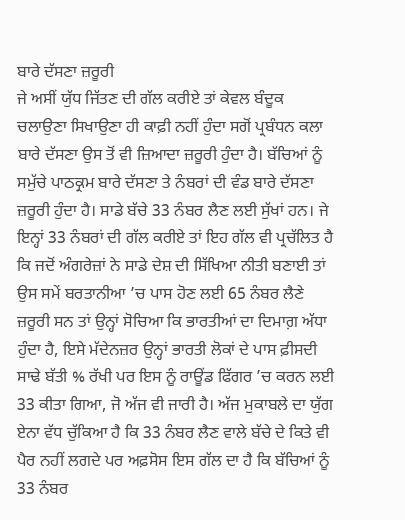ਬਾਰੇ ਦੱਸਣਾ ਜ਼ਰੂਰੀ
ਜੇ ਅਸੀਂ ਯੁੱਧ ਜਿੱਤਣ ਦੀ ਗੱਲ ਕਰੀਏ ਤਾਂ ਕੇਵਲ ਬੰਦੂਕ ਚਲਾਉਣਾ ਸਿਖਾਉਣਾ ਹੀ ਕਾਫ਼ੀ ਨਹੀਂ ਹੁੰਦਾ ਸਗੋਂ ਪ੍ਰਬੰਧਨ ਕਲਾ ਬਾਰੇ ਦੱਸਣਾ ਉਸ ਤੋਂ ਵੀ ਜ਼ਿਆਦਾ ਜ਼ਰੂਰੀ ਹੁੰਦਾ ਹੈ। ਬੱਚਿਆਂ ਨੂੰ ਸਮੁੱਚੇ ਪਾਠਕ੍ਰਮ ਬਾਰੇ ਦੱਸਣਾ ਤੇ ਨੰਬਰਾਂ ਦੀ ਵੰਡ ਬਾਰੇ ਦੱਸਣਾ ਜ਼ਰੂਰੀ ਹੁੰਦਾ ਹੈ। ਸਾਡੇ ਬੱਚੇ 33 ਨੰਬਰ ਲੈਣ ਲਈ ਸੁੱਖਾਂ ਹਨ। ਜੇ ਇਨ੍ਹਾਂ 33 ਨੰਬਰਾਂ ਦੀ ਗੱਲ ਕਰੀਏ ਤਾਂ ਇਹ ਗੱਲ ਵੀ ਪ੍ਰਚੱਲਿਤ ਹੈ ਕਿ ਜਦੋਂ ਅੰਗਰੇਜ਼ਾਂ ਨੇ ਸਾਡੇ ਦੇਸ਼ ਦੀ ਸਿੱਖਿਆ ਨੀਤੀ ਬਣਾਈ ਤਾਂ ਉਸ ਸਮੇਂ ਬਰਤਾਨੀਆ ’ਚ ਪਾਸ ਹੋਣ ਲਈ 65 ਨੰਬਰ ਲੈਣੇ ਜ਼ਰੂਰੀ ਸਨ ਤਾਂ ਉਨ੍ਹਾਂ ਸੋਚਿਆ ਕਿ ਭਾਰਤੀਆਂ ਦਾ ਦਿਮਾਗ਼ ਅੱਧਾ ਹੁੰਦਾ ਹੈ, ਇਸੇ ਮੱਦੇਨਜ਼ਰ ਉਨ੍ਹਾਂ ਭਾਰਤੀ ਲੋਕਾਂ ਦੇ ਪਾਸ ਫ਼ੀਸਦੀ ਸਾਢੇ ਬੱਤੀ % ਰੱਖੀ ਪਰ ਇਸ ਨੂੰ ਰਾਊਂਡ ਫਿੱਗਰ ’ਚ ਕਰਨ ਲਈ 33 ਕੀਤਾ ਗਿਆ, ਜੋ ਅੱਜ ਵੀ ਜਾਰੀ ਹੈ। ਅੱਜ ਮੁਕਾਬਲੇ ਦਾ ਯੁੱਗ ਏਨਾ ਵੱਧ ਚੁੱਕਿਆ ਹੈ ਕਿ 33 ਨੰਬਰ ਲੈਣ ਵਾਲੇ ਬੱਚੇ ਦੇ ਕਿਤੇ ਵੀ ਪੈਰ ਨਹੀਂ ਲਗਦੇ ਪਰ ਅਫ਼ਸੋਸ ਇਸ ਗੱਲ ਦਾ ਹੈ ਕਿ ਬੱਚਿਆਂ ਨੂੰ 33 ਨੰਬਰ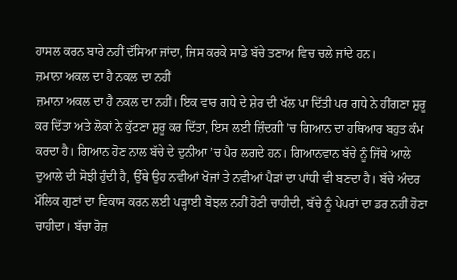ਹਾਸਲ ਕਰਨ ਬਾਰੇ ਨਹੀਂ ਦੱਸਿਆ ਜਾਂਦਾ, ਜਿਸ ਕਰਕੇ ਸਾਡੇ ਬੱਚੇ ਤਣਾਅ ਵਿਚ ਚਲੇ ਜਾਂਦੇ ਹਨ।
ਜ਼ਮਾਨਾ ਅਕਲ ਦਾ ਹੈ ਨਕਲ ਦਾ ਨਹੀਂ
ਜ਼ਮਾਨਾ ਅਕਲ ਦਾ ਹੈ ਨਕਲ ਦਾ ਨਹੀਂ। ਇਕ ਵਾਰ ਗਧੇ ਦੇ ਸ਼ੇਰ ਦੀ ਖੱਲ ਪਾ ਦਿੱਤੀ ਪਰ ਗਧੇ ਨੇ ਹੀਂਗਣਾ ਸ਼ੁਰੂ ਕਰ ਦਿੱਤਾ ਅਤੇ ਲੋਕਾਂ ਨੇ ਕੁੱਟਣਾ ਸ਼ੁਰੂ ਕਰ ਦਿੱਤਾ, ਇਸ ਲਈ ਜ਼ਿੰਦਗੀ ’ਚ ਗਿਆਨ ਦਾ ਹਥਿਆਰ ਬਹੁਤ ਕੰਮ ਕਰਦਾ ਹੈ। ਗਿਆਨ ਹੋਣ ਨਾਲ ਬੱਚੇ ਦੇ ਦੁਨੀਆ ’ਚ ਪੈਰ ਲਗਦੇ ਹਨ। ਗਿਆਨਵਾਨ ਬੱਚੇ ਨੂੰ ਜਿੱਥੇ ਆਲੇ ਦੁਆਲੇ ਦੀ ਸੋਝੀ ਹੁੰਦੀ ਹੈ, ਉੱਥੇ ਉਹ ਨਵੀਆਂ ਖੋਜਾਂ ਤੇ ਨਵੀਆਂ ਪੈੜਾਂ ਦਾ ਪਾਂਧੀ ਵੀ ਬਣਦਾ ਹੈ। ਬੱਚੇ ਅੰਦਰ ਮੌਲਿਕ ਗੁਣਾਂ ਦਾ ਵਿਕਾਸ ਕਰਨ ਲਈ ਪੜ੍ਹਾਈ ਬੋਝਲ ਨਹੀਂ ਹੋਣੀ ਚਾਹੀਦੀ, ਬੱਚੇ ਨੂੰ ਪੇਪਰਾਂ ਦਾ ਡਰ ਨਹੀਂ ਹੋਣਾ ਚਾਹੀਦਾ। ਬੱਚਾ ਰੋਜ਼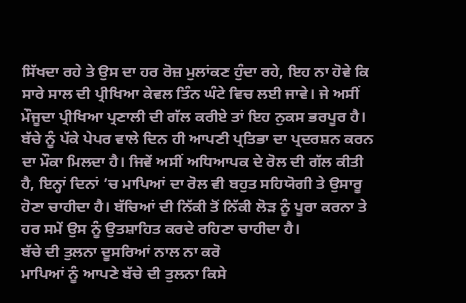ਸਿੱਖਦਾ ਰਹੇ ਤੇ ਉਸ ਦਾ ਹਰ ਰੋਜ਼ ਮੁਲਾਂਕਣ ਹੁੰਦਾ ਰਹੇ, ਇਹ ਨਾ ਹੋਵੇ ਕਿ ਸਾਰੇ ਸਾਲ ਦੀ ਪ੍ਰੀਖਿਆ ਕੇਵਲ ਤਿੰਨ ਘੰਟੇ ਵਿਚ ਲਈ ਜਾਵੇ। ਜੇ ਅਸੀਂ ਮੌਜੂਦਾ ਪ੍ਰੀਖਿਆ ਪ੍ਰਣਾਲੀ ਦੀ ਗੱਲ ਕਰੀਏ ਤਾਂ ਇਹ ਨੁਕਸ ਭਰਪੂਰ ਹੈ। ਬੱਚੇ ਨੂੰ ਪੱਕੇ ਪੇਪਰ ਵਾਲੇ ਦਿਨ ਹੀ ਆਪਣੀ ਪ੍ਰਤਿਭਾ ਦਾ ਪ੍ਰਦਰਸ਼ਨ ਕਰਨ ਦਾ ਮੌਕਾ ਮਿਲਦਾ ਹੈ। ਜਿਵੇਂ ਅਸੀਂ ਅਧਿਆਪਕ ਦੇ ਰੋਲ ਦੀ ਗੱਲ ਕੀਤੀ ਹੈ, ਇਨ੍ਹਾਂ ਦਿਨਾਂ ’ਚ ਮਾਪਿਆਂ ਦਾ ਰੋਲ ਵੀ ਬਹੁਤ ਸਹਿਯੋਗੀ ਤੇ ਉਸਾਰੂ ਹੋਣਾ ਚਾਹੀਦਾ ਹੈ। ਬੱਚਿਆਂ ਦੀ ਨਿੱਕੀ ਤੋਂ ਨਿੱਕੀ ਲੋੜ ਨੂੰ ਪੂਰਾ ਕਰਨਾ ਤੇ ਹਰ ਸਮੇਂ ਉਸ ਨੂੰ ਉਤਸ਼ਾਹਿਤ ਕਰਦੇ ਰਹਿਣਾ ਚਾਹੀਦਾ ਹੈ।
ਬੱਚੇ ਦੀ ਤੁਲਨਾ ਦੂਸਰਿਆਂ ਨਾਲ ਨਾ ਕਰੋ
ਮਾਪਿਆਂ ਨੂੰ ਆਪਣੇ ਬੱਚੇ ਦੀ ਤੁਲਨਾ ਕਿਸੇ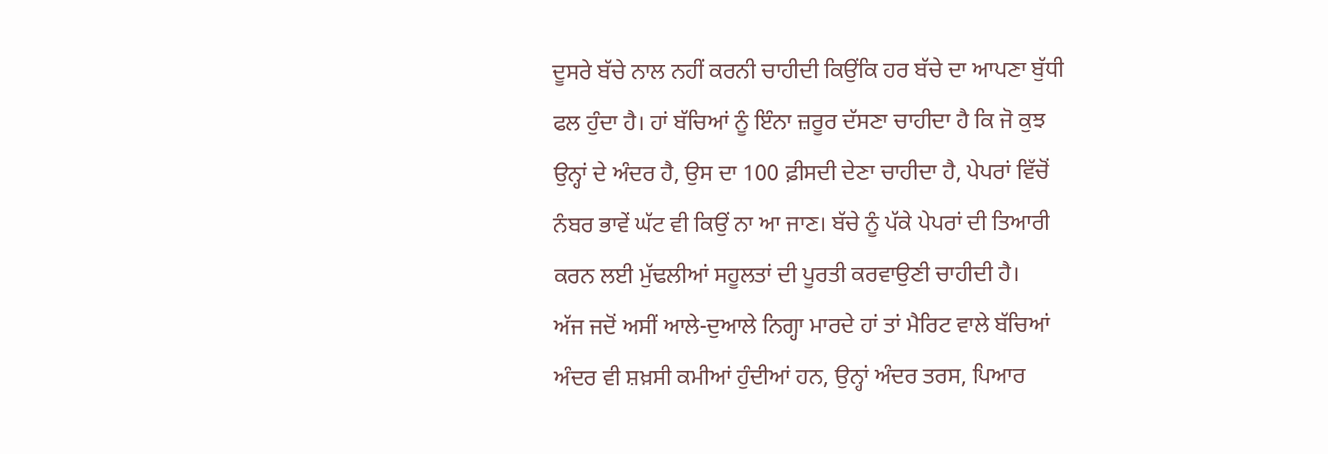ਦੂਸਰੇ ਬੱਚੇ ਨਾਲ ਨਹੀਂ ਕਰਨੀ ਚਾਹੀਦੀ ਕਿਉਂਕਿ ਹਰ ਬੱਚੇ ਦਾ ਆਪਣਾ ਬੁੱਧੀ ਫਲ ਹੁੰਦਾ ਹੈ। ਹਾਂ ਬੱਚਿਆਂ ਨੂੰ ਇੰਨਾ ਜ਼ਰੂਰ ਦੱਸਣਾ ਚਾਹੀਦਾ ਹੈ ਕਿ ਜੋ ਕੁਝ ਉਨ੍ਹਾਂ ਦੇ ਅੰਦਰ ਹੈ, ਉਸ ਦਾ 100 ਫ਼ੀਸਦੀ ਦੇਣਾ ਚਾਹੀਦਾ ਹੈ, ਪੇਪਰਾਂ ਵਿੱਚੋਂ ਨੰਬਰ ਭਾਵੇਂ ਘੱਟ ਵੀ ਕਿਉਂ ਨਾ ਆ ਜਾਣ। ਬੱਚੇ ਨੂੰ ਪੱਕੇ ਪੇਪਰਾਂ ਦੀ ਤਿਆਰੀ ਕਰਨ ਲਈ ਮੁੱਢਲੀਆਂ ਸਹੂਲਤਾਂ ਦੀ ਪੂਰਤੀ ਕਰਵਾਉਣੀ ਚਾਹੀਦੀ ਹੈ।
ਅੱਜ ਜਦੋਂ ਅਸੀਂ ਆਲੇ-ਦੁਆਲੇ ਨਿਗ੍ਹਾ ਮਾਰਦੇ ਹਾਂ ਤਾਂ ਮੈਰਿਟ ਵਾਲੇ ਬੱਚਿਆਂ ਅੰਦਰ ਵੀ ਸ਼ਖ਼ਸੀ ਕਮੀਆਂ ਹੁੰਦੀਆਂ ਹਨ, ਉਨ੍ਹਾਂ ਅੰਦਰ ਤਰਸ, ਪਿਆਰ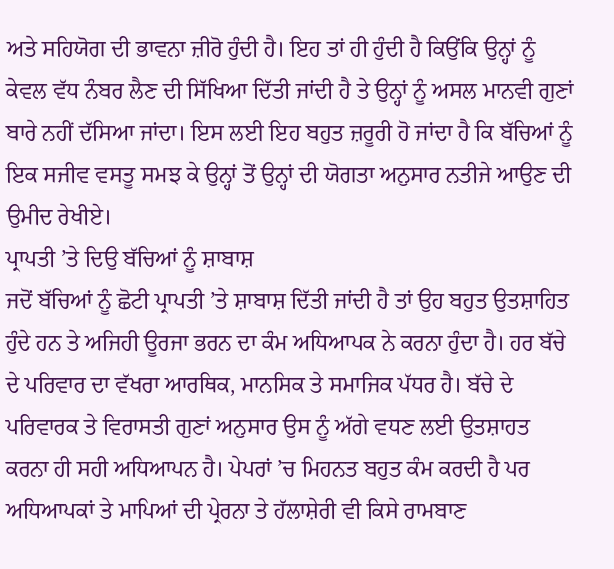ਅਤੇ ਸਹਿਯੋਗ ਦੀ ਭਾਵਨਾ ਜ਼ੀਰੋ ਹੁੰਦੀ ਹੈ। ਇਹ ਤਾਂ ਹੀ ਹੁੰਦੀ ਹੈ ਕਿਉਂਕਿ ਉਨ੍ਹਾਂ ਨੂੰ ਕੇਵਲ ਵੱਧ ਨੰਬਰ ਲੈਣ ਦੀ ਸਿੱਖਿਆ ਦਿੱਤੀ ਜਾਂਦੀ ਹੈ ਤੇ ਉਨ੍ਹਾਂ ਨੂੰ ਅਸਲ ਮਾਨਵੀ ਗੁਣਾਂ ਬਾਰੇ ਨਹੀਂ ਦੱਸਿਆ ਜਾਂਦਾ। ਇਸ ਲਈ ਇਹ ਬਹੁਤ ਜ਼ਰੂਰੀ ਹੋ ਜਾਂਦਾ ਹੈ ਕਿ ਬੱਚਿਆਂ ਨੂੰ ਇਕ ਸਜੀਵ ਵਸਤੂ ਸਮਝ ਕੇ ਉਨ੍ਹਾਂ ਤੋਂ ਉਨ੍ਹਾਂ ਦੀ ਯੋਗਤਾ ਅਨੁਸਾਰ ਨਤੀਜੇ ਆਉਣ ਦੀ ਉਮੀਦ ਰੇਖੀਏ।
ਪ੍ਰਾਪਤੀ ’ਤੇ ਦਿਉ ਬੱਚਿਆਂ ਨੂੰ ਸ਼ਾਬਾਸ਼
ਜਦੋਂ ਬੱਚਿਆਂ ਨੂੰ ਛੋਟੀ ਪ੍ਰਾਪਤੀ ’ਤੇ ਸ਼ਾਬਾਸ਼ ਦਿੱਤੀ ਜਾਂਦੀ ਹੈ ਤਾਂ ਉਹ ਬਹੁਤ ਉਤਸ਼ਾਹਿਤ ਹੁੰਦੇ ਹਨ ਤੇ ਅਜਿਹੀ ਊਰਜਾ ਭਰਨ ਦਾ ਕੰਮ ਅਧਿਆਪਕ ਨੇ ਕਰਨਾ ਹੁੰਦਾ ਹੈ। ਹਰ ਬੱਚੇ ਦੇ ਪਰਿਵਾਰ ਦਾ ਵੱਖਰਾ ਆਰਥਿਕ, ਮਾਨਸਿਕ ਤੇ ਸਮਾਜਿਕ ਪੱਧਰ ਹੈ। ਬੱਚੇ ਦੇ ਪਰਿਵਾਰਕ ਤੇ ਵਿਰਾਸਤੀ ਗੁਣਾਂ ਅਨੁਸਾਰ ਉਸ ਨੂੰ ਅੱਗੇ ਵਧਣ ਲਈ ਉਤਸ਼ਾਹਤ ਕਰਨਾ ਹੀ ਸਹੀ ਅਧਿਆਪਨ ਹੈ। ਪੇਪਰਾਂ ’ਚ ਮਿਹਨਤ ਬਹੁਤ ਕੰਮ ਕਰਦੀ ਹੈ ਪਰ ਅਧਿਆਪਕਾਂ ਤੇ ਮਾਪਿਆਂ ਦੀ ਪ੍ਰੇਰਨਾ ਤੇ ਹੱਲਾਸ਼ੇਰੀ ਵੀ ਕਿਸੇ ਰਾਮਬਾਣ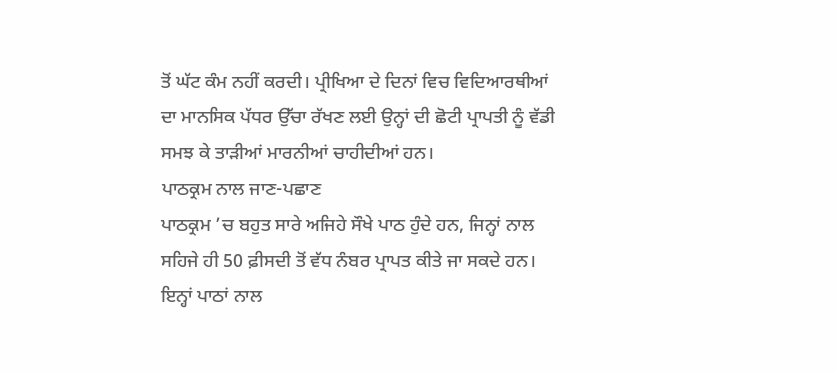ਤੋਂ ਘੱਟ ਕੰਮ ਨਹੀਂ ਕਰਦੀ। ਪ੍ਰੀਖਿਆ ਦੇ ਦਿਨਾਂ ਵਿਚ ਵਿਦਿਆਰਥੀਆਂ ਦਾ ਮਾਨਸਿਕ ਪੱਧਰ ਉੱਚਾ ਰੱਖਣ ਲਈ ਉਨ੍ਹਾਂ ਦੀ ਛੋਟੀ ਪ੍ਰਾਪਤੀ ਨੂੰ ਵੱਡੀ ਸਮਝ ਕੇ ਤਾੜੀਆਂ ਮਾਰਨੀਆਂ ਚਾਹੀਦੀਆਂ ਹਨ।
ਪਾਠਕ੍ਰਮ ਨਾਲ ਜਾਣ-ਪਛਾਣ
ਪਾਠਕ੍ਰਮ ’ਚ ਬਹੁਤ ਸਾਰੇ ਅਜਿਹੇ ਸੌਖੇ ਪਾਠ ਹੁੰਦੇ ਹਨ, ਜਿਨ੍ਹਾਂ ਨਾਲ ਸਹਿਜੇ ਹੀ 50 ਫ਼ੀਸਦੀ ਤੋਂ ਵੱਧ ਨੰਬਰ ਪ੍ਰਾਪਤ ਕੀਤੇ ਜਾ ਸਕਦੇ ਹਨ। ਇਨ੍ਹਾਂ ਪਾਠਾਂ ਨਾਲ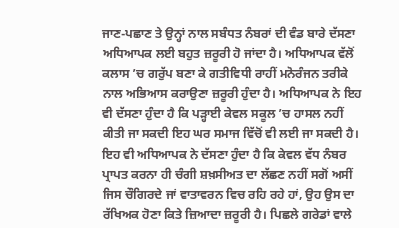ਜਾਣ-ਪਛਾਣ ਤੇ ਉਨ੍ਹਾਂ ਨਾਲ ਸਬੰਧਤ ਨੰਬਰਾਂ ਦੀ ਵੰਡ ਬਾਰੇ ਦੱਸਣਾ ਅਧਿਆਪਕ ਲਈ ਬਹੁਤ ਜ਼ਰੂਰੀ ਹੋ ਜਾਂਦਾ ਹੈ। ਅਧਿਆਪਕ ਵੱਲੋਂ ਕਲਾਸ ’ਚ ਗਰੁੱਪ ਬਣਾ ਕੇ ਗਤੀਵਿਧੀ ਰਾਹੀਂ ਮਨੋਰੰਜਨ ਤਰੀਕੇ ਨਾਲ ਅਭਿਆਸ ਕਰਾਉਣਾ ਜ਼ਰੂਰੀ ਹੁੰਦਾ ਹੈ। ਅਧਿਆਪਕ ਨੇ ਇਹ ਵੀ ਦੱਸਣਾ ਹੁੰਦਾ ਹੈ ਕਿ ਪੜ੍ਹਾਈ ਕੇਵਲ ਸਕੂਲ ’ਚ ਹਾਸਲ ਨਹੀਂ ਕੀਤੀ ਜਾ ਸਕਦੀ ਇਹ ਘਰ ਸਮਾਜ ਵਿੱਚੋਂ ਵੀ ਲਈ ਜਾ ਸਕਦੀ ਹੈ। ਇਹ ਵੀ ਅਧਿਆਪਕ ਨੇ ਦੱਸਣਾ ਹੁੰਦਾ ਹੈ ਕਿ ਕੇਵਲ ਵੱਧ ਨੰਬਰ ਪ੍ਰਾਪਤ ਕਰਨਾ ਹੀ ਚੰਗੀ ਸ਼ਖ਼ਸੀਅਤ ਦਾ ਲੱਛਣ ਨਹੀਂ ਸਗੋਂ ਅਸੀਂ ਜਿਸ ਚੌਗਿਰਦੇ ਜਾਂ ਵਾਤਾਵਰਨ ਵਿਚ ਰਹਿ ਰਹੇ ਹਾਂ, ਉਹ ਉਸ ਦਾ ਰੱਖਿਅਕ ਹੋਣਾ ਕਿਤੇ ਜ਼ਿਆਦਾ ਜ਼ਰੂਰੀ ਹੈ। ਪਿਛਲੇ ਗਰੇਡਾਂ ਵਾਲੇ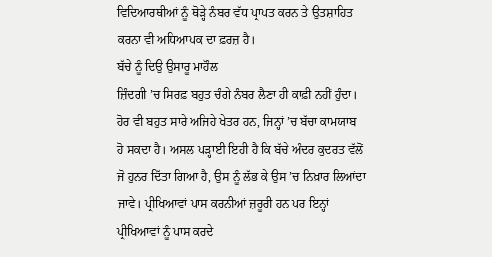ਵਿਦਿਆਰਥੀਆਂ ਨੂੰ ਥੋੜ੍ਹੇ ਨੰਬਰ ਵੱਧ ਪ੍ਰਾਪਤ ਕਰਨ ਤੇ ਉਤਸ਼ਾਹਿਤ ਕਰਨਾ ਵੀ ਅਧਿਆਪਕ ਦਾ ਫ਼ਰਜ਼ ਹੈ।
ਬੱਚੇ ਨੂੰ ਦਿਉ ਉਸਾਰੂ ਮਾਹੌਲ
ਜ਼ਿੰਦਗੀ ’ਚ ਸਿਰਫ਼ ਬਹੁਤ ਚੰਗੇ ਨੰਬਰ ਲੈਣਾ ਹੀ ਕਾਫ਼ੀ ਨਹੀਂ ਹੁੰਦਾ। ਹੋਰ ਵੀ ਬਹੁਤ ਸਾਰੇ ਅਜਿਹੇ ਖੇਤਰ ਹਨ, ਜਿਨ੍ਹਾਂ ’ਚ ਬੱਚਾ ਕਾਮਯਾਬ ਹੋ ਸਕਦਾ ਹੈ। ਅਸਲ ਪੜ੍ਹਾਈ ਇਹੀ ਹੈ ਕਿ ਬੱਚੇ ਅੰਦਰ ਕੁਦਰਤ ਵੱਲੋਂ ਜੋ ਹੁਨਰ ਦਿੱਤਾ ਗਿਆ ਹੈ, ਉਸ ਨੂੰ ਲੱਭ ਕੇ ਉਸ ’ਚ ਨਿਖ਼ਾਰ ਲਿਆਂਦਾ ਜਾਵੇ। ਪ੍ਰੀਖਿਆਵਾਂ ਪਾਸ ਕਰਨੀਆਂ ਜ਼ਰੂਰੀ ਹਨ ਪਰ ਇਨ੍ਹਾਂ ਪ੍ਰੀਖਿਆਵਾਂ ਨੂੰ ਪਾਸ ਕਰਦੇ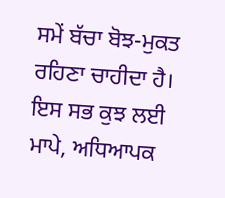ਸਮੇਂ ਬੱਚਾ ਬੋਝ-ਮੁਕਤ ਰਹਿਣਾ ਚਾਹੀਦਾ ਹੈ। ਇਸ ਸਭ ਕੁਝ ਲਈ ਮਾਪੇ, ਅਧਿਆਪਕ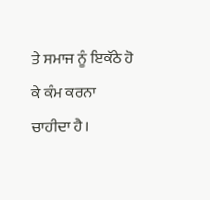ਤੇ ਸਮਾਜ ਨੂੰ ਇਕੱਠੇ ਹੋ ਕੇ ਕੰਮ ਕਰਨਾ ਚਾਹੀਦਾ ਹੈ।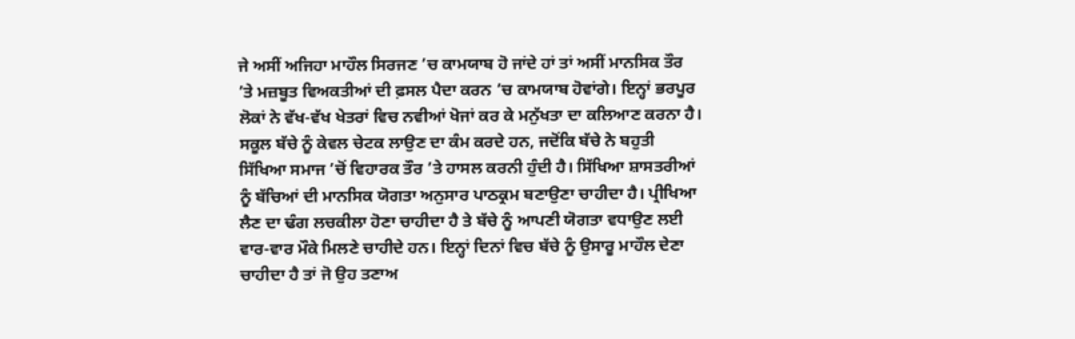ਜੇ ਅਸੀਂ ਅਜਿਹਾ ਮਾਹੌਲ ਸਿਰਜਣ ’ਚ ਕਾਮਯਾਬ ਹੋ ਜਾਂਦੇ ਹਾਂ ਤਾਂ ਅਸੀਂ ਮਾਨਸਿਕ ਤੌਰ ’ਤੇ ਮਜ਼ਬੂਤ ਵਿਅਕਤੀਆਂ ਦੀ ਫ਼ਸਲ ਪੈਦਾ ਕਰਨ ’ਚ ਕਾਮਯਾਬ ਹੋਵਾਂਗੇ। ਇਨ੍ਹਾਂ ਭਰਪੂਰ ਲੋਕਾਂ ਨੇ ਵੱਖ-ਵੱਖ ਖੇਤਰਾਂ ਵਿਚ ਨਵੀਆਂ ਖੋਜਾਂ ਕਰ ਕੇ ਮਨੁੱਖਤਾ ਦਾ ਕਲਿਆਣ ਕਰਨਾ ਹੈ। ਸਕੂਲ ਬੱਚੇ ਨੂੰ ਕੇਵਲ ਚੇਟਕ ਲਾਉਣ ਦਾ ਕੰਮ ਕਰਦੇ ਹਨ, ਜਦੋਂਕਿ ਬੱਚੇ ਨੇ ਬਹੁਤੀ ਸਿੱਖਿਆ ਸਮਾਜ ’ਚੋਂ ਵਿਹਾਰਕ ਤੌਰ ’ਤੇ ਹਾਸਲ ਕਰਨੀ ਹੁੰਦੀ ਹੈ। ਸਿੱਖਿਆ ਸ਼ਾਸਤਰੀਆਂ ਨੂੰ ਬੱਚਿਆਂ ਦੀ ਮਾਨਸਿਕ ਯੋਗਤਾ ਅਨੁਸਾਰ ਪਾਠਕ੍ਰਮ ਬਣਾਉਣਾ ਚਾਹੀਦਾ ਹੈ। ਪ੍ਰੀਖਿਆ ਲੈਣ ਦਾ ਢੰਗ ਲਚਕੀਲਾ ਹੋਣਾ ਚਾਹੀਦਾ ਹੈ ਤੇ ਬੱਚੇ ਨੂੰ ਆਪਣੀ ਯੋਗਤਾ ਵਧਾਉਣ ਲਈ ਵਾਰ-ਵਾਰ ਮੌਕੇ ਮਿਲਣੇ ਚਾਹੀਦੇ ਹਨ। ਇਨ੍ਹਾਂ ਦਿਨਾਂ ਵਿਚ ਬੱਚੇ ਨੂੰ ਉਸਾਰੂ ਮਾਹੌਲ ਦੇਣਾ ਚਾਹੀਦਾ ਹੈ ਤਾਂ ਜੋ ਉਹ ਤਣਾਅ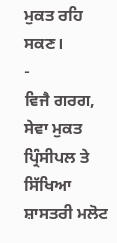ਮੁਕਤ ਰਹਿ ਸਕਣ।
-
ਵਿਜੈ ਗਰਗ, ਸੇਵਾ ਮੁਕਤ ਪ੍ਰਿੰਸੀਪਲ ਤੇ ਸਿੱਖਿਆ ਸ਼ਾਸਤਰੀ ਮਲੋਟ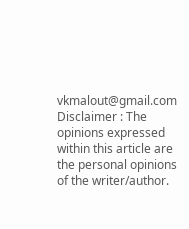vkmalout@gmail.com
Disclaimer : The opinions expressed within this article are the personal opinions of the writer/author.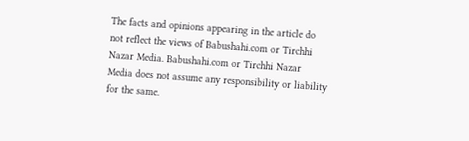The facts and opinions appearing in the article do not reflect the views of Babushahi.com or Tirchhi Nazar Media. Babushahi.com or Tirchhi Nazar Media does not assume any responsibility or liability for the same.